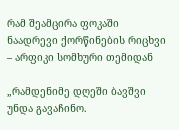რამ შეამცირა ფოკაში ნაადრევი ქორწინების რიცხვი – არფიკი სომხური თემიდან

„რამდენიმე დღეში ბავშვი უნდა გავაჩინო.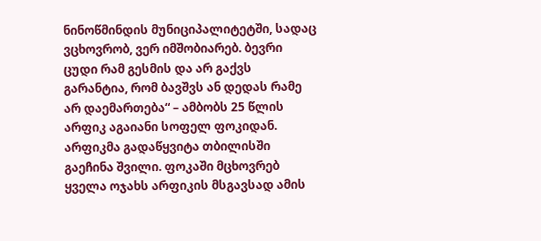ნინოწმინდის მუნიციპალიტეტში, სადაც ვცხოვრობ, ვერ იმშობიარებ. ბევრი ცუდი რამ გესმის და არ გაქვს გარანტია, რომ ბავშვს ან დედას რამე არ დაემართება“ – ამბობს 25 წლის არფიკ აგაიანი სოფელ ფოკიდან. არფიკმა გადაწყვიტა თბილისში გაეჩინა შვილი. ფოკაში მცხოვრებ ყველა ოჯახს არფიკის მსგავსად ამის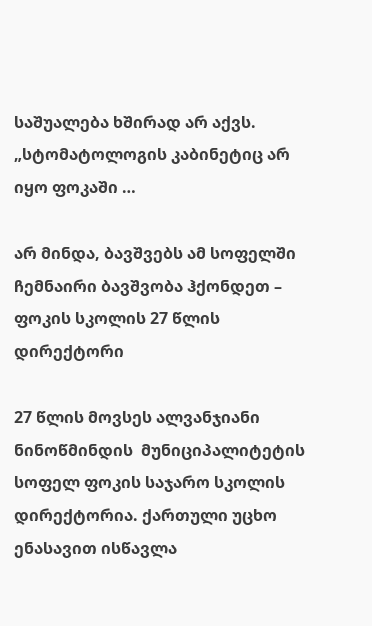საშუალება ხშირად არ აქვს. „სტომატოლოგის კაბინეტიც არ იყო ფოკაში …

არ მინდა, ბავშვებს ამ სოფელში ჩემნაირი ბავშვობა ჰქონდეთ – ფოკის სკოლის 27 წლის დირექტორი

27 წლის მოვსეს ალვანჯიანი ნინოწმინდის  მუნიციპალიტეტის სოფელ ფოკის საჯარო სკოლის დირექტორია. ქართული უცხო ენასავით ისწავლა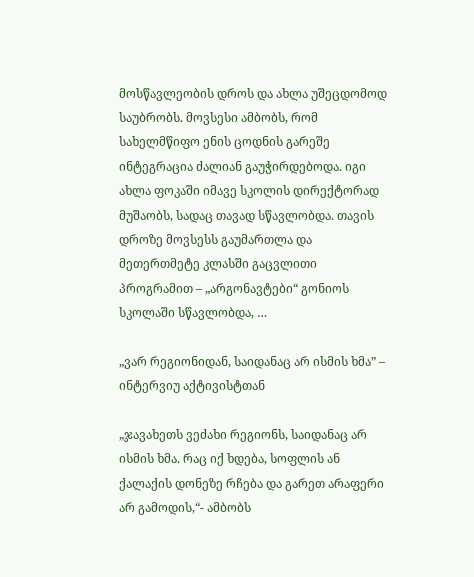მოსწავლეობის დროს და ახლა უშეცდომოდ საუბრობს. მოვსესი ამბობს, რომ სახელმწიფო ენის ცოდნის გარეშე ინტეგრაცია ძალიან გაუჭირდებოდა. იგი ახლა ფოკაში იმავე სკოლის დირექტორად მუშაობს, სადაც თავად სწავლობდა. თავის დროზე მოვსესს გაუმართლა და მეთერთმეტე კლასში გაცვლითი პროგრამით – „არგონავტები“ გონიოს სკოლაში სწავლობდა, …

„ვარ რეგიონიდან, საიდანაც არ ისმის ხმა” – ინტერვიუ აქტივისტთან

„ჯავახეთს ვეძახი რეგიონს, საიდანაც არ ისმის ხმა. რაც იქ ხდება, სოფლის ან ქალაქის დონეზე რჩება და გარეთ არაფერი არ გამოდის,“- ამბობს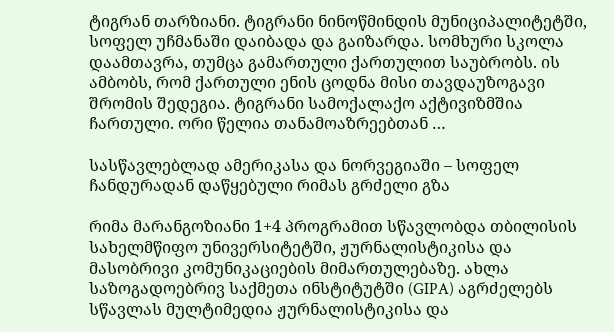ტიგრან თარზიანი. ტიგრანი ნინოწმინდის მუნიციპალიტეტში, სოფელ უჩმანაში დაიბადა და გაიზარდა. სომხური სკოლა დაამთავრა, თუმცა გამართული ქართულით საუბრობს. ის ამბობს, რომ ქართული ენის ცოდნა მისი თავდაუზოგავი შრომის შედეგია. ტიგრანი სამოქალაქო აქტივიზმშია ჩართული. ორი წელია თანამოაზრეებთან …

სასწავლებლად ამერიკასა და ნორვეგიაში – სოფელ ჩანდურადან დაწყებული რიმას გრძელი გზა

რიმა მარანგოზიანი 1+4 პროგრამით სწავლობდა თბილისის სახელმწიფო უნივერსიტეტში, ჟურნალისტიკისა და მასობრივი კომუნიკაციების მიმართულებაზე. ახლა საზოგადოებრივ საქმეთა ინსტიტუტში (GIPA) აგრძელებს სწავლას მულტიმედია ჟურნალისტიკისა და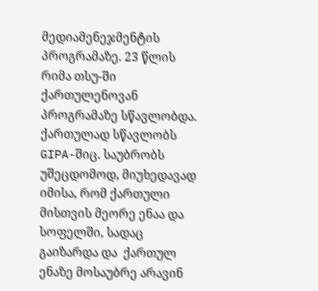მედიამენეჯმენტის პროგრამაზე. 23 წლის რიმა თსუ-ში ქართულენოვან პროგრამაზე სწავლობდა. ქართულად სწავლობს GIPA-შიც. საუბრობს უშეცდომოდ, მიუხედავად იმისა, რომ ქართული მისთვის მეორე ენაა და სოფელში, სადაც გაიზარდა და  ქართულ ენაზე მოსაუბრე არავინ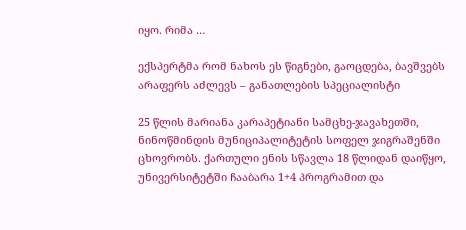იყო. რიმა …

ექსპერტმა რომ ნახოს ეს წიგნები, გაოცდება, ბავშვებს არაფერს აძლევს – განათლების სპეციალისტი

25 წლის მარიანა კარაპეტიანი სამცხე-ჯავახეთში, ნინოწმინდის მუნიციპალიტეტის სოფელ ჯიგრაშენში ცხოვრობს. ქართული ენის სწავლა 18 წლიდან დაიწყო, უნივერსიტეტში ჩააბარა 1+4 პროგრამით და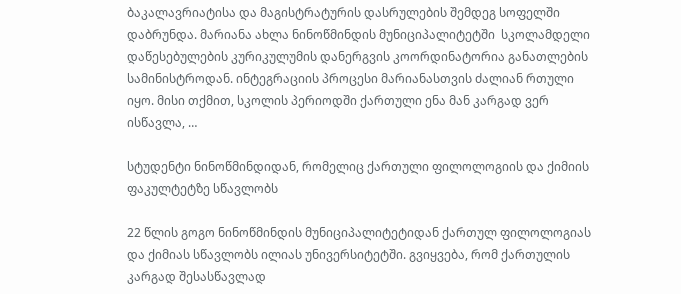ბაკალავრიატისა და მაგისტრატურის დასრულების შემდეგ სოფელში დაბრუნდა. მარიანა ახლა ნინოწმინდის მუნიციპალიტეტში  სკოლამდელი დაწესებულების კურიკულუმის დანერგვის კოორდინატორია განათლების სამინისტროდან. ინტეგრაციის პროცესი მარიანასთვის ძალიან რთული იყო. მისი თქმით, სკოლის პერიოდში ქართული ენა მან კარგად ვერ ისწავლა, …

სტუდენტი ნინოწმინდიდან, რომელიც ქართული ფილოლოგიის და ქიმიის ფაკულტეტზე სწავლობს

22 წლის გოგო ნინოწმინდის მუნიციპალიტეტიდან ქართულ ფილოლოგიას და ქიმიას სწავლობს ილიას უნივერსიტეტში. გვიყვება, რომ ქართულის კარგად შესასწავლად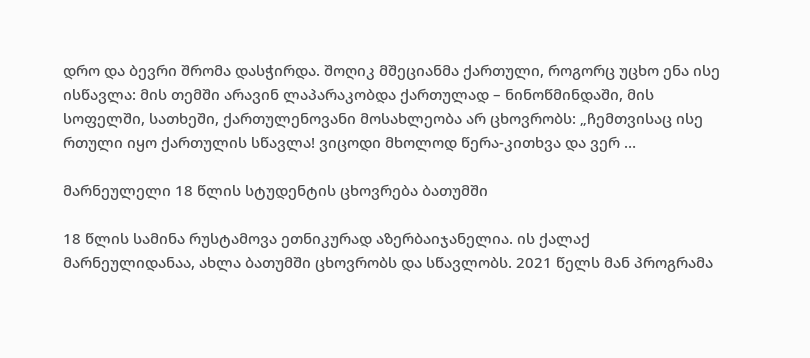დრო და ბევრი შრომა დასჭირდა. შოღიკ მშეციანმა ქართული, როგორც უცხო ენა ისე ისწავლა: მის თემში არავინ ლაპარაკობდა ქართულად – ნინოწმინდაში, მის სოფელში, სათხეში, ქართულენოვანი მოსახლეობა არ ცხოვრობს: „ჩემთვისაც ისე რთული იყო ქართულის სწავლა! ვიცოდი მხოლოდ წერა-კითხვა და ვერ …

მარნეულელი 18 წლის სტუდენტის ცხოვრება ბათუმში

18 წლის სამინა რუსტამოვა ეთნიკურად აზერბაიჯანელია. ის ქალაქ მარნეულიდანაა, ახლა ბათუმში ცხოვრობს და სწავლობს. 2021 წელს მან პროგრამა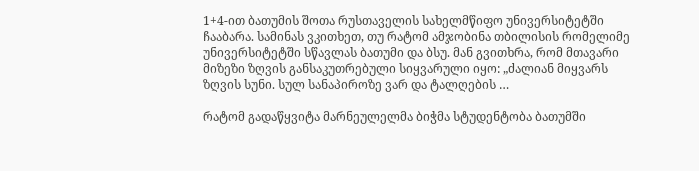1+4-ით ბათუმის შოთა რუსთაველის სახელმწიფო უნივერსიტეტში ჩააბარა. სამინას ვკითხეთ, თუ რატომ ამჯობინა თბილისის რომელიმე უნივერსიტეტში სწავლას ბათუმი და ბსუ. მან გვითხრა, რომ მთავარი მიზეზი ზღვის განსაკუთრებული სიყვარული იყო: „ძალიან მიყვარს ზღვის სუნი. სულ სანაპიროზე ვარ და ტალღების …

რატომ გადაწყვიტა მარნეულელმა ბიჭმა სტუდენტობა ბათუმში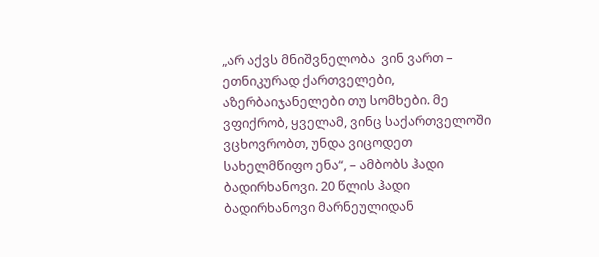„არ აქვს მნიშვნელობა  ვინ ვართ – ეთნიკურად ქართველები, აზერბაიჯანელები თუ სომხები. მე ვფიქრობ, ყველამ, ვინც საქართველოში ვცხოვრობთ, უნდა ვიცოდეთ სახელმწიფო ენა“, – ამბობს ჰადი ბადირხანოვი. 20 წლის ჰადი ბადირხანოვი მარნეულიდან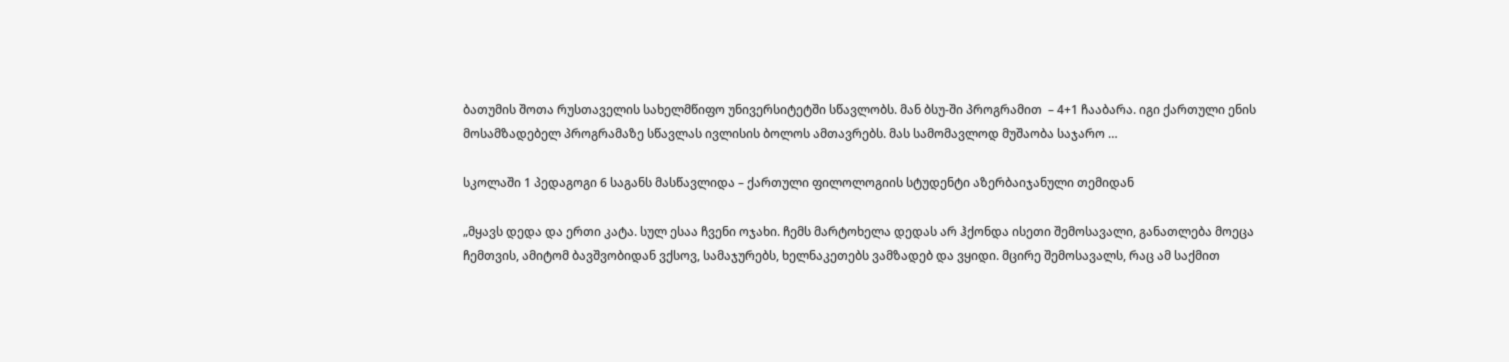ბათუმის შოთა რუსთაველის სახელმწიფო უნივერსიტეტში სწავლობს. მან ბსუ-ში პროგრამით  – 4+1 ჩააბარა. იგი ქართული ენის მოსამზადებელ პროგრამაზე სწავლას ივლისის ბოლოს ამთავრებს. მას სამომავლოდ მუშაობა საჯარო …

სკოლაში 1 პედაგოგი 6 საგანს მასწავლიდა – ქართული ფილოლოგიის სტუდენტი აზერბაიჯანული თემიდან

„მყავს დედა და ერთი კატა. სულ ესაა ჩვენი ოჯახი. ჩემს მარტოხელა დედას არ ჰქონდა ისეთი შემოსავალი, განათლება მოეცა ჩემთვის, ამიტომ ბავშვობიდან ვქსოვ, სამაჯურებს, ხელნაკეთებს ვამზადებ და ვყიდი. მცირე შემოსავალს, რაც ამ საქმით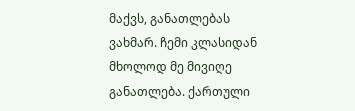მაქვს, განათლებას ვახმარ. ჩემი კლასიდან მხოლოდ მე მივიღე განათლება. ქართული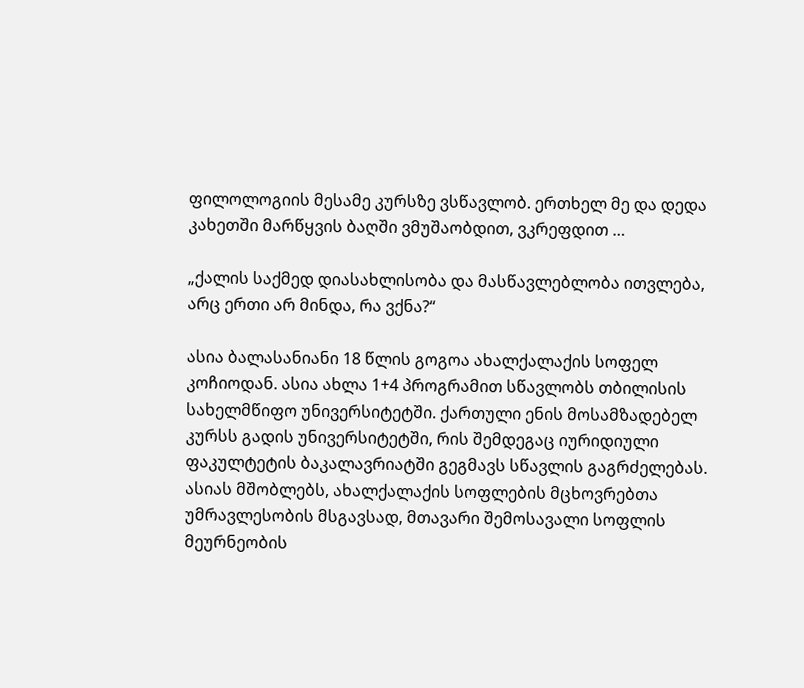ფილოლოგიის მესამე კურსზე ვსწავლობ. ერთხელ მე და დედა კახეთში მარწყვის ბაღში ვმუშაობდით, ვკრეფდით …

„ქალის საქმედ დიასახლისობა და მასწავლებლობა ითვლება, არც ერთი არ მინდა, რა ვქნა?“

ასია ბალასანიანი 18 წლის გოგოა ახალქალაქის სოფელ კოჩიოდან. ასია ახლა 1+4 პროგრამით სწავლობს თბილისის სახელმწიფო უნივერსიტეტში. ქართული ენის მოსამზადებელ კურსს გადის უნივერსიტეტში, რის შემდეგაც იურიდიული ფაკულტეტის ბაკალავრიატში გეგმავს სწავლის გაგრძელებას. ასიას მშობლებს, ახალქალაქის სოფლების მცხოვრებთა უმრავლესობის მსგავსად, მთავარი შემოსავალი სოფლის მეურნეობის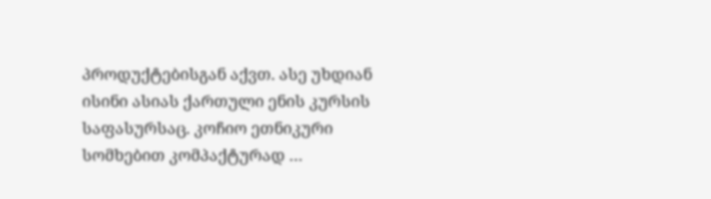პროდუქტებისგან აქვთ. ასე უხდიან ისინი ასიას ქართული ენის კურსის საფასურსაც. კოჩიო ეთნიკური სომხებით კომპაქტურად …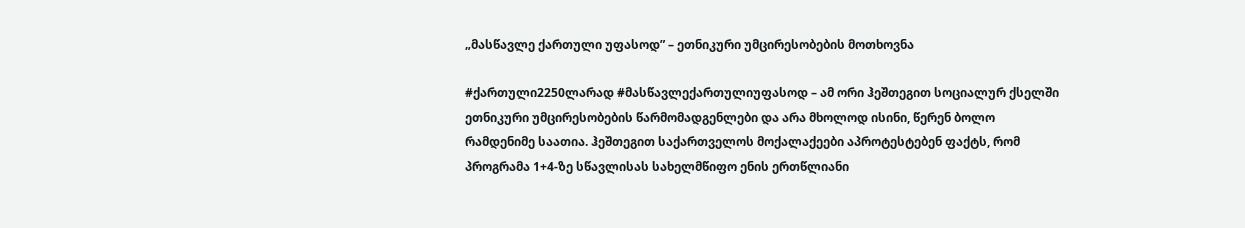„მასწავლე ქართული უფასოდ” – ეთნიკური უმცირესობების მოთხოვნა

#ქართული2250ლარად #მასწავლექართულიუფასოდ – ამ ორი ჰეშთეგით სოციალურ ქსელში ეთნიკური უმცირესობების წარმომადგენლები და არა მხოლოდ ისინი, წერენ ბოლო რამდენიმე საათია. ჰეშთეგით საქართველოს მოქალაქეები აპროტესტებენ ფაქტს, რომ პროგრამა 1+4-ზე სწავლისას სახელმწიფო ენის ერთწლიანი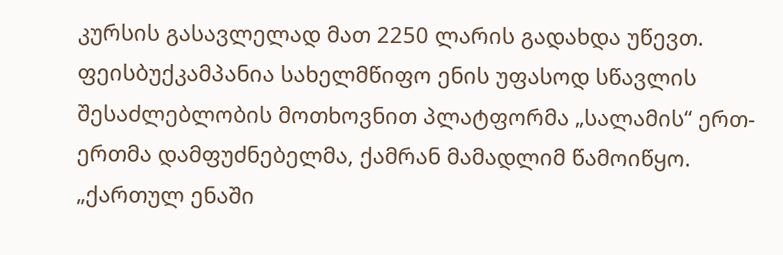კურსის გასავლელად მათ 2250 ლარის გადახდა უწევთ. ფეისბუქკამპანია სახელმწიფო ენის უფასოდ სწავლის შესაძლებლობის მოთხოვნით პლატფორმა „სალამის“ ერთ-ერთმა დამფუძნებელმა, ქამრან მამადლიმ წამოიწყო. „ქართულ ენაში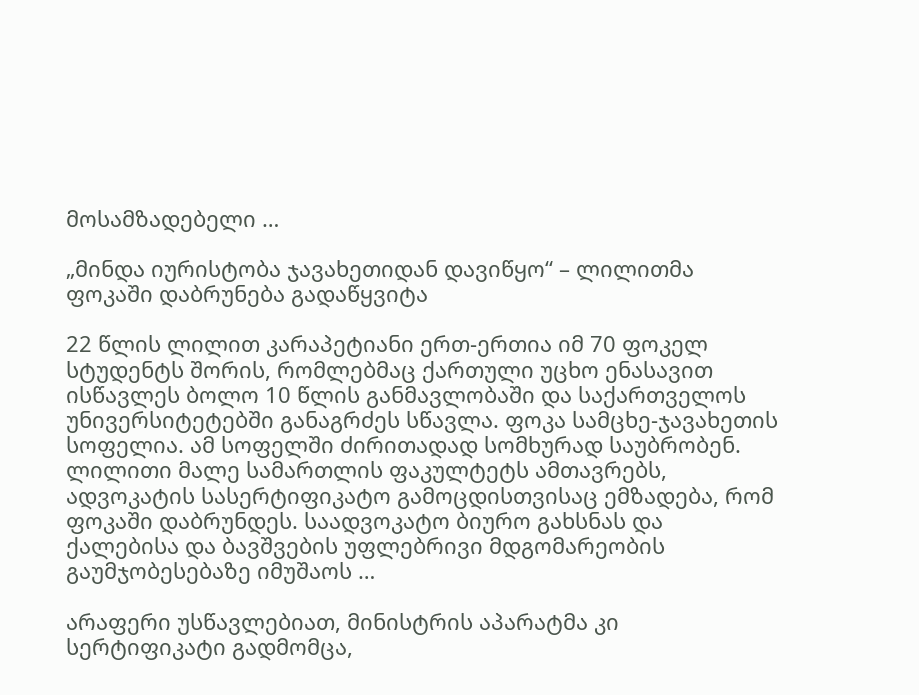მოსამზადებელი …

„მინდა იურისტობა ჯავახეთიდან დავიწყო“ – ლილითმა ფოკაში დაბრუნება გადაწყვიტა

22 წლის ლილით კარაპეტიანი ერთ-ერთია იმ 70 ფოკელ სტუდენტს შორის, რომლებმაც ქართული უცხო ენასავით ისწავლეს ბოლო 10 წლის განმავლობაში და საქართველოს უნივერსიტეტებში განაგრძეს სწავლა. ფოკა სამცხე-ჯავახეთის სოფელია. ამ სოფელში ძირითადად სომხურად საუბრობენ. ლილითი მალე სამართლის ფაკულტეტს ამთავრებს, ადვოკატის სასერტიფიკატო გამოცდისთვისაც ემზადება, რომ ფოკაში დაბრუნდეს. საადვოკატო ბიურო გახსნას და ქალებისა და ბავშვების უფლებრივი მდგომარეობის გაუმჯობესებაზე იმუშაოს …

არაფერი უსწავლებიათ, მინისტრის აპარატმა კი სერტიფიკატი გადმომცა,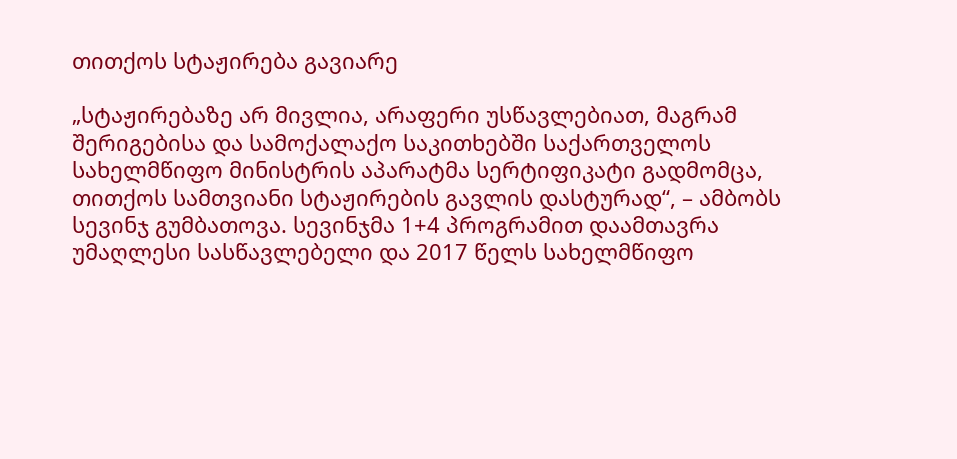თითქოს სტაჟირება გავიარე

„სტაჟირებაზე არ მივლია, არაფერი უსწავლებიათ, მაგრამ შერიგებისა და სამოქალაქო საკითხებში საქართველოს სახელმწიფო მინისტრის აპარატმა სერტიფიკატი გადმომცა, თითქოს სამთვიანი სტაჟირების გავლის დასტურად“, – ამბობს სევინჯ გუმბათოვა. სევინჯმა 1+4 პროგრამით დაამთავრა უმაღლესი სასწავლებელი და 2017 წელს სახელმწიფო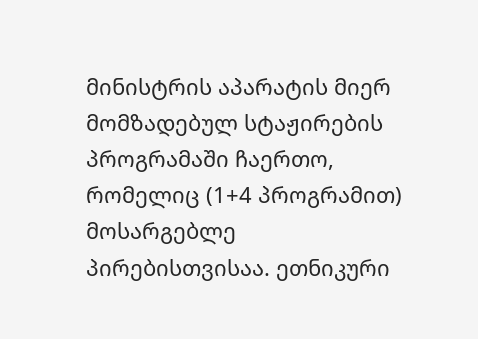მინისტრის აპარატის მიერ მომზადებულ სტაჟირების პროგრამაში ჩაერთო, რომელიც (1+4 პროგრამით) მოსარგებლე პირებისთვისაა. ეთნიკური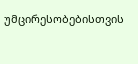უმცირესობებისთვის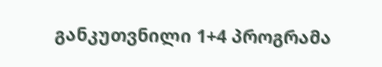განკუთვნილი 1+4 პროგრამა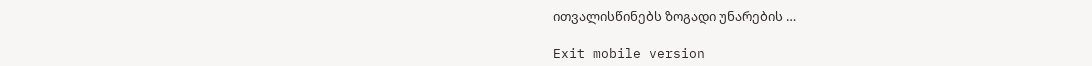ითვალისწინებს ზოგადი უნარების …

Exit mobile version